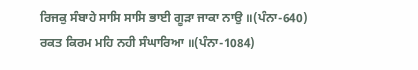ਰਿਜਕੁ ਸੰਬਾਹੇ ਸਾਸਿ ਸਾਸਿ ਭਾਈ ਗੂੜਾ ਜਾਕਾ ਨਾਉ ॥(ਪੰਨਾ-640)
ਰਕਤ ਕਿਰਮ ਮਹਿ ਨਹੀ ਸੰਘਾਰਿਆ ॥(ਪੰਨਾ-1084)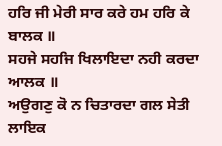ਹਰਿ ਜੀ ਮੇਰੀ ਸਾਰ ਕਰੇ ਹਮ ਹਰਿ ਕੇ ਬਾਲਕ ॥
ਸਹਜੇ ਸਹਜਿ ਖਿਲਾਇਦਾ ਨਹੀ ਕਰਦਾ ਆਲਕ ॥
ਅਉਗਣੁ ਕੋ ਨ ਚਿਤਾਰਦਾ ਗਲ ਸੇਤੀ ਲਾਇਕ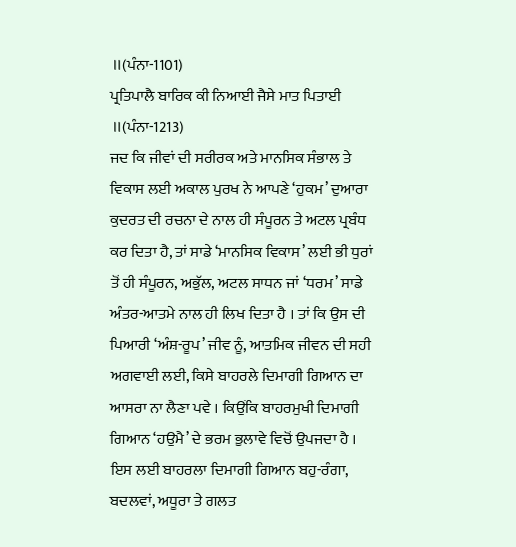॥(ਪੰਨਾ-1101)
ਪ੍ਰਤਿਪਾਲੈ ਬਾਰਿਕ ਕੀ ਨਿਆਈ ਜੈਸੇ ਮਾਤ ਪਿਤਾਈ ॥(ਪੰਨਾ-1213)
ਜਦ ਕਿ ਜੀਵਾਂ ਦੀ ਸਰੀਰਕ ਅਤੇ ਮਾਨਸਿਕ ਸੰਭਾਲ ਤੇ ਵਿਕਾਸ ਲਈ ਅਕਾਲ ਪੁਰਖ ਨੇ ਆਪਣੇ ‘ਹੁਕਮ’ ਦੁਆਰਾ ਕੁਦਰਤ ਦੀ ਰਚਨਾ ਦੇ ਨਾਲ ਹੀ ਸੰਪੂਰਨ ਤੇ ਅਟਲ ਪ੍ਰਬੰਧ ਕਰ ਦਿਤਾ ਹੈ, ਤਾਂ ਸਾਡੇ ‘ਮਾਨਸਿਕ ਵਿਕਾਸ’ ਲਈ ਭੀ ਧੁਰਾਂ ਤੋਂ ਹੀ ਸੰਪੂਰਨ, ਅਭੁੱਲ, ਅਟਲ ਸਾਧਨ ਜਾਂ ‘ਧਰਮ’ ਸਾਡੇ ਅੰਤਰ-ਆਤਮੇ ਨਾਲ ਹੀ ਲਿਖ ਦਿਤਾ ਹੈ । ਤਾਂ ਕਿ ਉਸ ਦੀ ਪਿਆਰੀ ‘ਅੰਸ਼-ਰੂਪ’ ਜੀਵ ਨੂੰ, ਆਤਮਿਕ ਜੀਵਨ ਦੀ ਸਹੀ ਅਗਵਾਈ ਲਈ, ਕਿਸੇ ਬਾਹਰਲੇ ਦਿਮਾਗੀ ਗਿਆਨ ਦਾ ਆਸਰਾ ਨਾ ਲੈਣਾ ਪਵੇ । ਕਿਉਂਕਿ ਬਾਹਰਮੁਖੀ ਦਿਮਾਗੀ ਗਿਆਨ ‘ਹਉਮੈ’ ਦੇ ਭਰਮ ਭੁਲਾਵੇ ਵਿਚੋਂ ਉਪਜਦਾ ਹੈ । ਇਸ ਲਈ ਬਾਹਰਲਾ ਦਿਮਾਗੀ ਗਿਆਨ ਬਹੁ-ਰੰਗਾ, ਬਦਲਵਾਂ, ਅਧੂਰਾ ਤੇ ਗਲਤ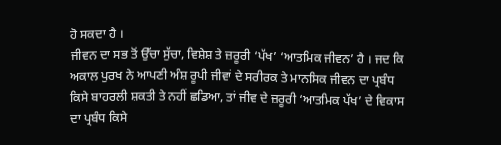ਹੋ ਸਕਦਾ ਹੈ ।
ਜੀਵਨ ਦਾ ਸਭ ਤੋਂ ਉੱਚਾ ਸੁੱਚਾ, ਵਿਸ਼ੇਸ਼ ਤੇ ਜ਼ਰੂਰੀ ‘ਪੱਖ’ ‘ਆਤਮਿਕ ਜੀਵਨ’ ਹੈ । ਜਦ ਕਿ ਅਕਾਲ ਪੁਰਖ ਨੇ ਆਪਣੀ ਅੰਸ਼ ਰੂਪੀ ਜੀਵਾਂ ਦੇ ਸਰੀਰਕ ਤੇ ਮਾਨਸਿਕ ਜੀਵਨ ਦਾ ਪ੍ਰਬੰਧ ਕਿਸੇ ਬਾਹਰਲੀ ਸ਼ਕਤੀ ਤੇ ਨਹੀਂ ਛਡਿਆ, ਤਾਂ ਜੀਵ ਦੇ ਜ਼ਰੂਰੀ ‘ਆਤਮਿਕ ਪੱਖ’ ਦੇ ਵਿਕਾਸ ਦਾ ਪ੍ਰਬੰਧ ਕਿਸੇ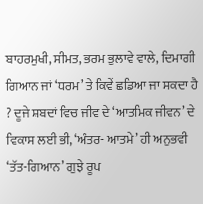ਬਾਹਰਮੁਖੀ, ਸੀਮਤ, ਭਰਮ ਭੁਲਾਵੇ ਵਾਲੇ, ਦਿਮਾਗੀ ਗਿਆਨ ਜਾਂ ‘ਧਰਮ’ ਤੇ ਕਿਵੇਂ ਛਡਿਆ ਜਾ ਸਕਦਾ ਹੈ ? ਦੂਜੇ ਸ਼ਬਦਾਂ ਵਿਚ ਜੀਵ ਦੇ ‘ਆਤਮਿਕ ਜੀਵਨ’ ਦੇ ਵਿਕਾਸ ਲਈ ਭੀ, ‘ਅੰਤਰ- ਆਤਮੇ’ ਹੀ ਅਨੁਭਵੀ ‘ਤੱਤ-ਗਿਆਨ’ ਗੁਝੇ ਰੂਪ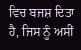ਵਿਚ ਬਜਸ਼ ਦਿਤਾ ਹੈ, ਜਿਸ ਨੂੰ ਅਸੀਂ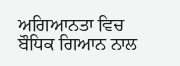ਅਗਿਆਨਤਾ ਵਿਚ ਬੌਧਿਕ ਗਿਆਨ ਨਾਲ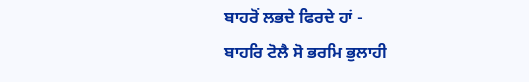ਬਾਹਰੋਂ ਲਭਦੇ ਫਿਰਦੇ ਹਾਂ -
ਬਾਹਰਿ ਟੋਲੈ ਸੋ ਭਰਮਿ ਭੁਲਾਹੀ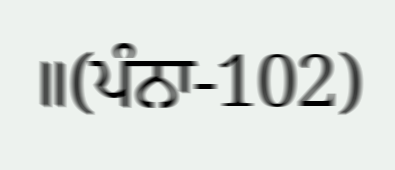॥(ਪੰਨਾ-102)